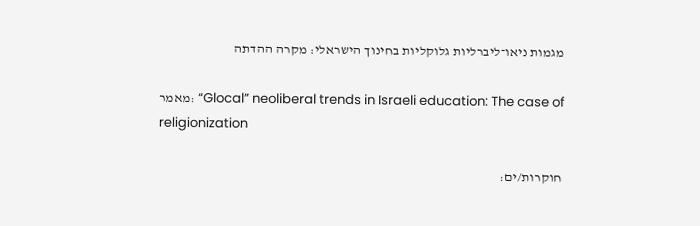מגמות ניאו־ליברליות גלוקליות בחינוך הישראלי: מקרה ההדתה

מאמר: “Glocal” neoliberal trends in Israeli education: The case of religionization

חוקרות/ים: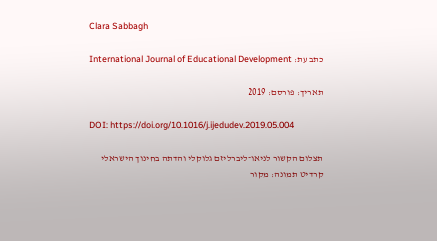Clara Sabbagh

כתב עת: International Journal of Educational Development

תאריך: פורסם: 2019

DOI: https://doi.org/10.1016/j.ijedudev.2019.05.004

תצלום הקשור לניאו־ליברליזם גלוקלי והדתה בחינוך הישראלי
קרדיט תמונה: מקור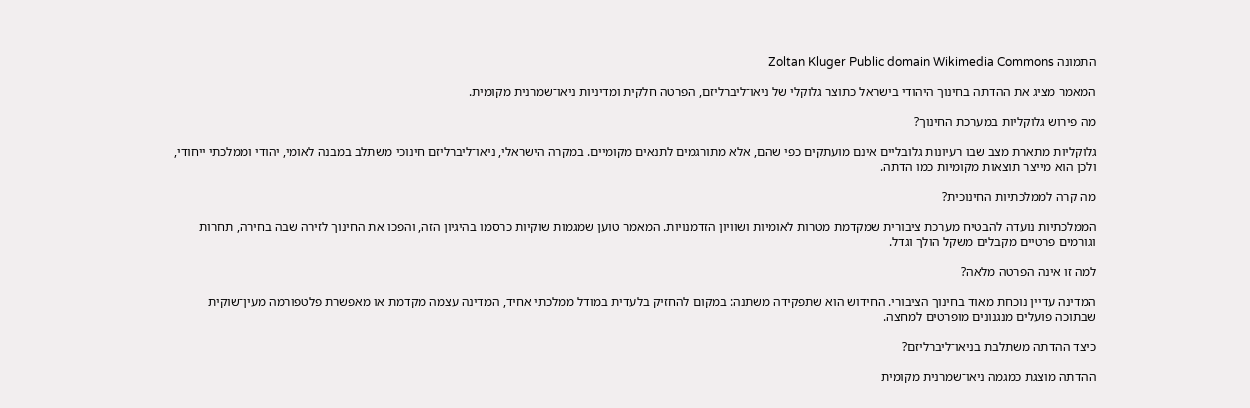התמונה Zoltan Kluger Public domain Wikimedia Commons

המאמר מציג את ההדתה בחינוך היהודי בישראל כתוצר גלוקלי של ניאו־ליברליזם, הפרטה חלקית ומדיניות ניאו־שמרנית מקומית.

מה פירוש גלוקליות במערכת החינוך?

גלוקליות מתארת מצב שבו רעיונות גלובליים אינם מועתקים כפי שהם, אלא מתורגמים לתנאים מקומיים. במקרה הישראלי, ניאו־ליברליזם חינוכי משתלב במבנה לאומי, יהודי וממלכתי ייחודי, ולכן הוא מייצר תוצאות מקומיות כמו הדתה.

מה קרה לממלכתיות החינוכית?

הממלכתיות נועדה להבטיח מערכת ציבורית שמקדמת מטרות לאומיות ושוויון הזדמנויות. המאמר טוען שמגמות שוקיות כרסמו בהיגיון הזה, והפכו את החינוך לזירה שבה בחירה, תחרות וגורמים פרטיים מקבלים משקל הולך וגדל.

למה זו אינה הפרטה מלאה?

המדינה עדיין נוכחת מאוד בחינוך הציבורי. החידוש הוא שתפקידה משתנה: במקום להחזיק בלעדית במודל ממלכתי אחיד, המדינה עצמה מקדמת או מאפשרת פלטפורמה מעין־שוקית שבתוכה פועלים מנגנונים מופרטים למחצה.

כיצד ההדתה משתלבת בניאו־ליברליזם?

ההדתה מוצגת כמגמה ניאו־שמרנית מקומית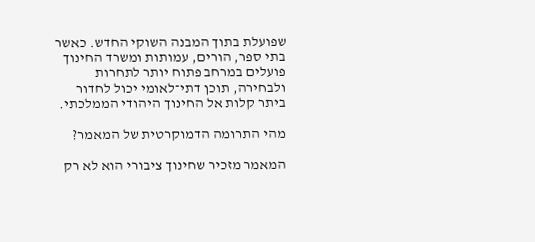שפועלת בתוך המבנה השוקי החדש. כאשר בתי ספר, הורים, עמותות ומשרד החינוך פועלים במרחב פתוח יותר לתחרות ולבחירה, תוכן דתי־לאומי יכול לחדור ביתר קלות אל החינוך היהודי הממלכתי.

מהי התרומה הדמוקרטית של המאמר?

המאמר מזכיר שחינוך ציבורי הוא לא רק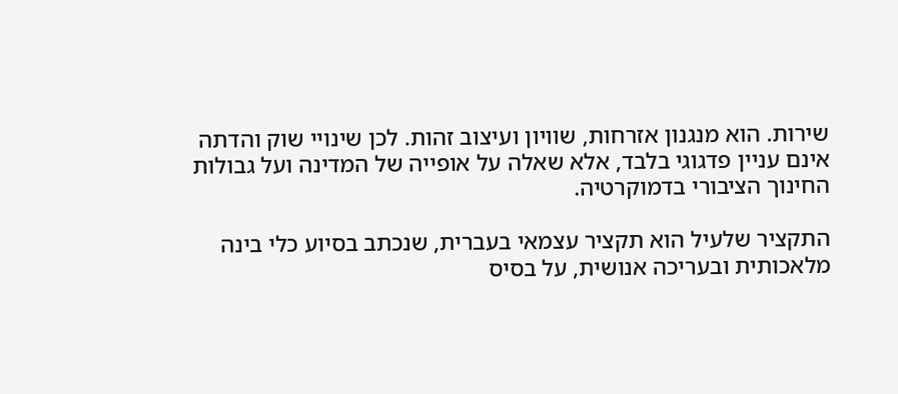שירות. הוא מנגנון אזרחות, שוויון ועיצוב זהות. לכן שינויי שוק והדתה אינם עניין פדגוגי בלבד, אלא שאלה על אופייה של המדינה ועל גבולות החינוך הציבורי בדמוקרטיה.

התקציר שלעיל הוא תקציר עצמאי בעברית, שנכתב בסיוע כלי בינה מלאכותית ובעריכה אנושית, על בסיס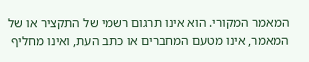המאמר המקורי. הוא אינו תרגום רשמי של התקציר או של המאמר, אינו מטעם המחברים או כתב העת, ואינו מחליף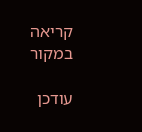קריאה במקור

עודכן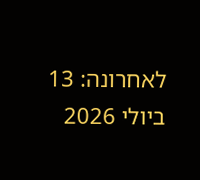לאחרונה: 13 ביולי 2026